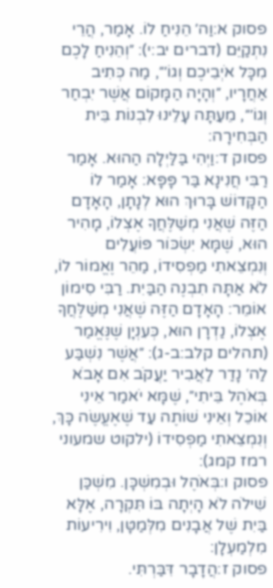פסוק א:וַה׳ הֵנִיחַ לוֹ. אָמַר, הֲרֵי נִתְקַיֵּם (דברים יב:י): ״וְהֵנִיחַ לָכֶם מִכָּל אֹיְבֵיכֶם וְגוֹ׳״, מַה כְּתִיב אַחֲרָיו, ״וְהָיָה הַמָּקוֹם אֲשֶׁר יִבְחַר וְגוֹ׳״, מֵעַתָּה עָלֵינוּ לִבְנוֹת בֵּית הַבְּחִירָה:
פסוק ד:וַיְהִי בַּלַּיְלָה הַהוּא. אָמַר רַבִּי חֲנִינָא בַּר פָּפָּא: אָמַר לוֹ הַקָּדוֹשׁ בָּרוּךְ הוּא לְנָתָן, הָאָדָם הַזֶּה שֶׁאֲנִי מְשַׁלֶּחֲךָ אֶצְלוֹ, מָהִיר הוּא, שֶׁמָּא יִשְׂכּוֹר פּוֹעֲלִים וְנִמְצֵאתִי מַפְסִידוֹ, מַהֵר וֶאֱמוֹר לוֹ, לֹא אַתָּה תִבְנֶה הַבַּיִת. רַבִּי סִימוֹן אוֹמֵר: הָאָדָם הַזֶּה שֶׁאֲנִי מְשַׁלֶּחֲךָ אֶצְלוֹ, נַדְרָן הוּא, כְּעִנְיָן שֶׁנֶּאֱמַר (תהלים קלב:ב-ג): ״אֲשֶׁר נִשְׁבַּע לַה׳ נָדַר לַאֲבִיר יַעֲקֹב אִם אָבֹא בְּאֹהֶל בֵּיתִי״, שֶׁמָּא יֹאמַר אֵינִי אוֹכֵל וְאֵינִי שׁוֹתֶה עַד שֶׁאֶעֱשֶׂה כָּךְ, וְנִמְצֵאתִי מַפְסִידוֹ (ילקוט שמעוני רמז קמג):
פסוק ו:בְּאֹהֶל וּבְמִשְׁכָּן. מִשְׁכַּן שִׁילֹה לֹא הָיְתָה בּוֹ תִּקְרָה, אֶלָּא בַּיִת שֶׁל אֲבָנִים מִלְּמַטָּן, וִירִיעוֹת מִלְמַעְלָן:
פסוק ז:הֲדָבָר דִּבַּרְתִּי.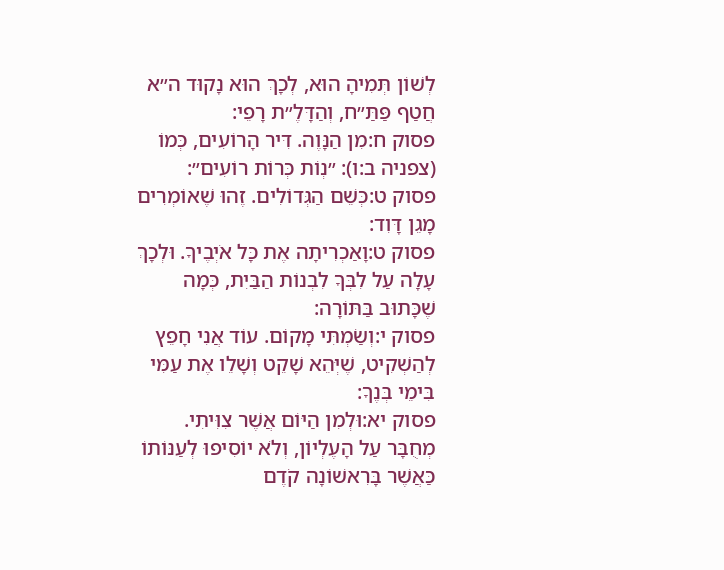לְשׁוֹן תְּמִיהָ הוּא, לְכָךְ הוּא נָקוּד ה״א חֲטַף פַּתַּ״ח, וְהַדָּלֶ״ת רָפֵי:
פסוק ח:מִן הַנָּוֶה. דִּיר הָרוֹעִים, כְּמוֹ (צפניה ב:ו): ״נְוֹת כְּרוֹת רוֹעִים״:
פסוק ט:כְּשֵׁם הַגְּדוֹלִים. זֶהוּ שֶׁאוֹמְרִים מָגֵן דָּוִד:
פסוק ט:וָאַכְרִיתָה אֶת כָּל אֹיְבֶיךָ. וּלְכָךְ עָלָה עַל לִבְּךָ לִבְנוֹת הַבַּיִת, כְּמָה שֶׁכָּתוּב בַּתּוֹרָה:
פסוק י:וְשַׂמְתִּי מָקוֹם. עוֹד אֲנִי חָפֵץ לְהַשְׁקִיט, שֶׁיְּהֵא שָׁקֵט וְשָׁלֵו אֶת עַמִּי בִּימֵי בְּנֶךָ:
פסוק יא:וּלְמִן הַיּוֹם אֲשֶׁר צִוִּיתִי. מְחֻבָּר עַל הָעֶלְיוֹן, וְלֹא יוֹסִיפוּ לְעַנּוֹתוֹ כַּאֲשֶׁר בָּרִאשׁוֹנָה קֹדֶם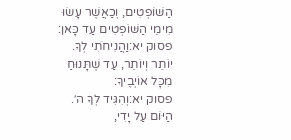הַשּׁוֹפְטִים, וְכַאֲשֶׁר עָשׂוּ מִימֵי הַשּׁוֹפְטִים עַד כָּאן:
פסוק יא:וַהֲנִיחֹתִי לְךָ. יוֹתֵר וְיוֹתֵר, עַד שֶׁתָּנוּחַ מִכָּל אוֹיְבֶיךָ:
פסוק יא:וְהִגִּיד לְךָ ה׳. הַיּוֹם עַל יָדִי,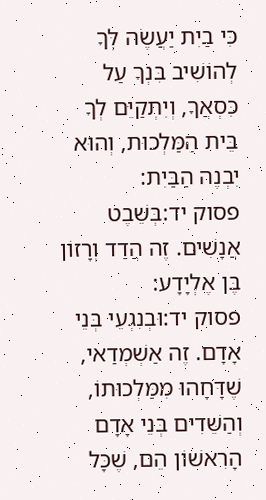כִּי בַיִת יַעֲשֶׂה לְּךָ לְהוֹשִׁיב בִּנְךָ עַל כִּסְאֲךָ, וְיִתְקַיֵּם לְךָ בֵּית הַמַּלְכוּת, וְהוּא יִבְנֶה הַבַּיִת:
פסוק יד:בְּשֵׁבֶט אֲנָשִׁים. זֶה הֲדַד וְרָזוֹן בֶּן אֶלְיָדָע:
פסוק יד:וּבְנִגְעֵי בְּנֵי אָדָם. זֶה אַשְׁמְדַאי, שֶׁדָּחָהוּ מִמַּלְכוּתוֹ, וְהַשֵּׁדִים בְּנֵי אָדָם הָרִאשׁוֹן הֵם, שֶׁכָּל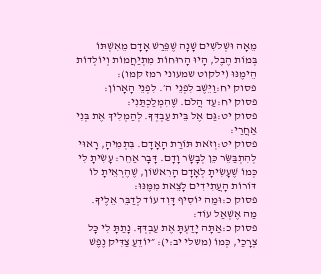מֵאָה וּשְׁלֹשִׁים שָׁנָה שֶׁפֵּרַשׁ אָדָם מֵאִשְׁתּוֹ בְּמוֹת הֶבֶל, הָיוּ הָרוּחוֹת מִתְיַחֲמוֹת וְיוֹלְדוֹת הֵימֶנּוּ (ילקוט שמעוני רמז קמו):
פסוק יח:וַיֵּשֶׁב לִפְנֵי ה׳. לִפְנֵי הָאָרוֹן:
פסוק יח:עַד הֲלֹם. שֶׁהִמְלַכְתַּנִי:
פסוק יט:גַּם אֶל בֵּית עַבְדְּךָ. לְהַמְלִיךְ אֶת בְּנִי אַחֲרַי:
פסוק יט:וְזֹאת תּוֹרַת הָאָדָם. בִּתְמִיהָ, רָאוּי לְהִתְבַּשֵּׂר כֵּן לְבָשָׂר וָדָם. דָּבָר אַחֵר: עָשִׂיתָ לִי כְּמוֹ שֶׁעָשִׂיתָ לְאָדָם הָרִאשׁוֹן, שֶׁהֶרְאֵיתָ לוֹ דּוֹרוֹת הָעֲתִידִים לָצֵאת מִמֶּנּוּ:
פסוק כ:וּמַה יּוֹסִיף דָּוִד עוֹד לְדַבֵּר אֵלֶיךָ. מַה אֶשְׁאַל עוֹד:
פסוק כ:אַתָּה יָדַעְתָּ אֶת עַבְדְּךָ. נָתַתָּ לִי כָּל צְרָכַי, כְּמוֹ (משלי יב:י): ״יוֹדֵעַ צַדִּיק נֶפֶשׁ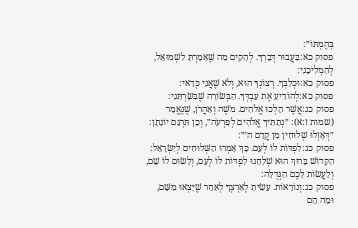בְּהֶמְתּוֹ״:
פסוק כא:בַּעֲבוּר דְּבָרְךָ. לְהָקִים מַה שֶּׁאָמַרְתָּ לִשְׁמוּאֵל, לְהַמְלִיכֵנִי:
פסוק כא:וּכְלִבְּךָ. רְצוֹנְךָ הוּא, וְלֹא שֶׁאֲנִי כְּדַאי:
פסוק כא:לְהוֹדִיעַ אֶת עַבְדְּךָ. הַבְּשׂוֹרָה שֶׁבִּשַּׂרְתַּנִי:
פסוק כג:אֲשֶׁר הָלְכוּ אֱלֹהִים. מֹשֶׁה וְאַהֲרֹן, שֶׁנֶּאֱמַר (שמות ז:א): ״נְתַתִּיךָ אֱלֹהִים לְפַרְעֹה״, וְכֵן תִּרְגֵּם יוֹנָתָן: ״דְּאָזְלוּ שְׁלוּחִין מִן קֳדָם ה׳״:
פסוק כג:לִפְדּוֹת לוֹ לְעָם. כָּךְ אָמְרוּ הַשְּׁלוּחִים לְיִשְׂרָאֵל: הַקָּדוֹשׁ בָּרוּךְ הוּא שְׁלָחָנוּ לִפְדּוֹת לוֹ לְעָם, וְלָשׂוּם לוֹ שֵׁם, וְלַעֲשׂוֹת לָכֶם הַגְּדֻלָּה:
פסוק כג:וְנוֹרָאוֹת. עָשִׂיתָ לְאַרְצְךָ לְאַחַר שֶׁיָּצְאוּ מִשָּׁם, וּמָה הֵם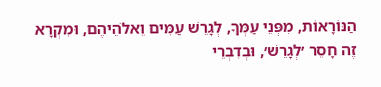הַנּוֹרָאוֹת, מִפְּנֵי עַמְּךָ, לְגָרֵשׁ עַמִּים וֵאלֹהֵיהֶם, וּמִקְרָא זֶה חָסֵר ׳לְגָרֵשׁ׳, וּבְדִבְרֵי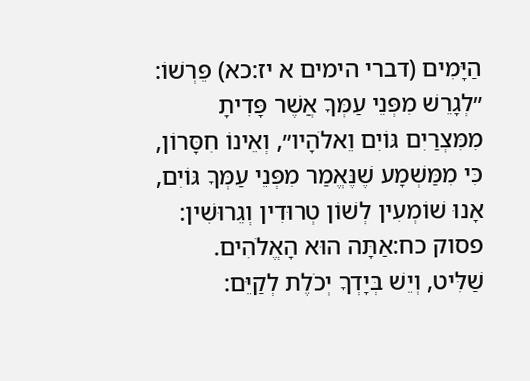הַיָּמִים (דברי הימים א יז:כא) פֵּרְשׁוֹ: ״לְגָרֵשׁ מִפְּנֵי עַמְּךָ אֲשֶׁר פָּדִיתָ מִמִּצְרַיִם גּוֹיִם וֵאלֹהָיו״, וְאֵינוֹ חִסָּרוֹן, כִּי מִמַּשְׁמָע שֶׁנֶּאֱמַר מִפְּנֵי עַמְּךָ גּוֹיִם, אָנוּ שׁוֹמְעִין לְשׁוֹן טְרוּדִין וְגֵרוּשִׁין:
פסוק כח:אַתָּה הוּא הָאֱלֹהִים. שַׁלִּיט, וְיֵשׁ בְּיָדְךָ יְכֹלֶת לְקַיֵּם: